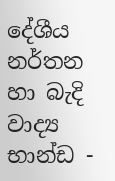දේශීය නර්තන හා බැදි වාද්‍ය භාන්ඩ -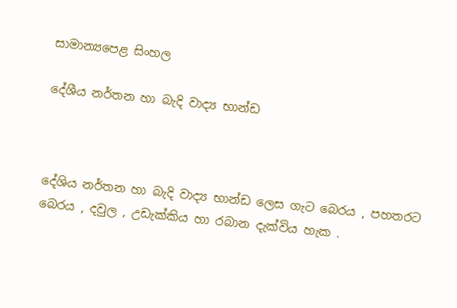සාමාන්‍යපෙළ සිංහල

දේශීය නර්තන හා බැදි වාද්‍ය භාන්ඩ



දේශිය නර්තන හා බැදි වාද්‍ය භාන්ඩ ලෙස ගැට බෙරය , පහතරට බෙරය , දවුල , උඩැක්කිය හා රබාන දැක්විය හැක .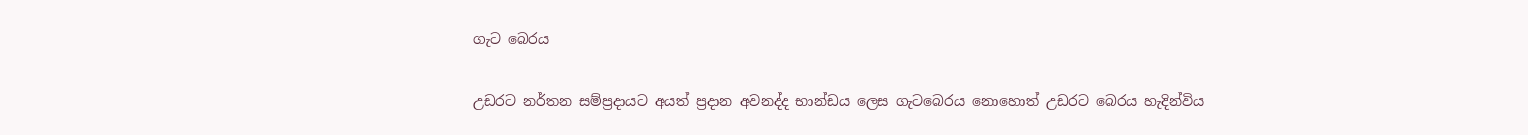ගැට බෙරය

උඩරට නර්තන සම්ප්‍රදායට අයත් ප්‍රදාන අවනද්ද භාන්ඩය ලෙස ගැටබෙරය නොහොත් උඩරට බෙරය හැදින්විය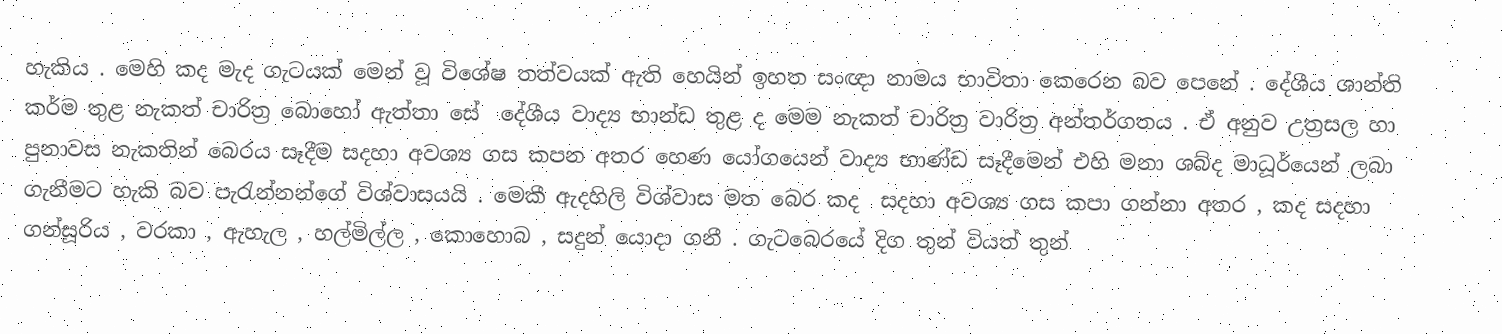හැකිය . මෙහි කද මැද ගැටයක් මෙන් වූ විශේෂ තත්වයක් ඇති හෙයින් ඉහත සංඥා නාමය භාවිතා කෙරෙන බව පෙනේ . දේශීය ශාන්ති කර්ම තුළ නැකත් චාරිත්‍ර බොහෝ ඇත්තා සේ  දේශීය වාද්‍ය භාන්ඩ තුළ ද මෙම නැකත් චාරිත්‍ර වාරිත්‍ර අන්තර්ගතය . ඒ අනුව උත්‍රසල හා පුනාවස නැකතින් බෙරය සෑදීම සදහා අවශ්‍ය ගස කපන අතර හෙණ යෝගයෙන් වාද්‍ය භාණ්ඩ සෑදීමෙන් එහි මනා ශබ්ද මාධූර්යෙන් ලබා ගැනීමට හැකි බව පැරැන්නන්ගේ විශ්වාසයයි . මෙකී ඇදහිලි විශ්වාස මත බෙර කද  සදහා අවශ්‍ය ගස කපා ගන්නා අතර , කද සදහා ගන්සූරිය , වරකා , ඇහැල , හල්මිල්ල , කොහොබ , සදුන් යොදා ගනී . ගැටබෙරයේ දිග තුන් වියත් තුන්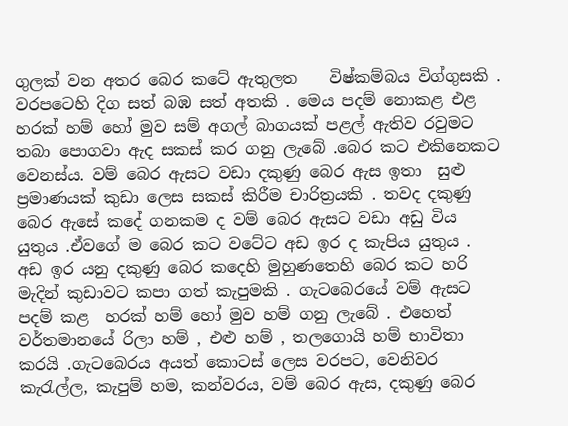ගුලක් වන අතර බෙර කටේ ඇතුලත    විෂ්කම්බය විග්ගුසකි . වරපටෙහි දිග සත් බඹ සත් අතකි . මෙය පදම් නොකළ එළ හරක් හම් හෝ මුව සම් අගල් බාගයක් පළල් ඇතිව රවුමට තබා පොගවා ඇද සකස් කර ගනු ලැබේ .බෙර කට එකිනෙකට වෙනස්ය. වම් බෙර ඇසට වඩා දකුණු බෙර ඇස ඉතා  සුළු ප්‍රමාණයක් කුඩා ලෙස සකස් කිරීම චාරිත්‍රයකි . තවද දකුණු බෙර ඇසේ කදේ ගනකම ද වම් බෙර ඇසට වඩා අඩු විය යුතුය .ඒවගේ ම බෙර කට වටේට අඩ ඉර ද කැපිය යුතුය . අඩ ඉර යනු දකුණු බෙර කදෙහි මුහුණතෙහි බෙර කට හරි මැදින් කුඩාවට කපා ගත් කැපුමකි . ගැටබෙරයේ වම් ඇසට පදම් කළ  හරක් හම් හෝ මුව හම් ගනු ලැබේ . එහෙත් වර්තමානයේ රිලා හම් , එළු හම් , තලගොයි හම් භාවිතා කරයි .ගැටබෙරය අයත් කොටස් ලෙස වරපට, වෙනිවර කැරැල්ල, කැපුම් හම, කන්වරය, වම් බෙර ඇස, දකුණු බෙර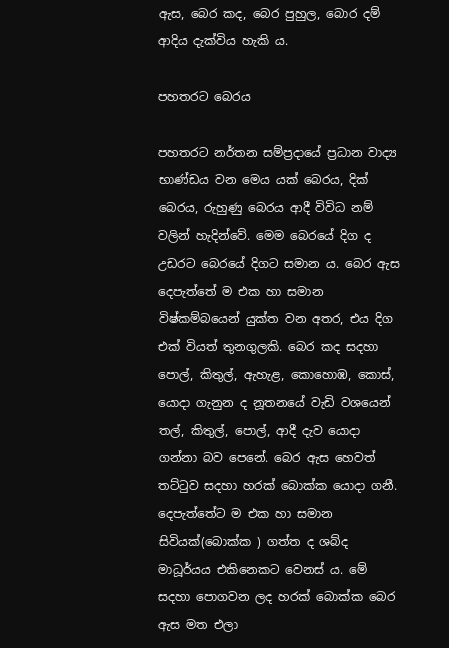ඇස, බෙර කද, බෙර පුහුල, බොර දම් ආදිය දැක්විය හැකි ය.

පහතරට බෙරය

පහතරට නර්තන සම්ප්‍රදායේ ප්‍රධාන වාද්‍ය භාණ්ඩය වන මෙය යක් බෙරය, දික් බෙරය, රුහුණු බෙරය ආදී විවිධ නම් වලින් හැදින්වේ. මෙම බෙරයේ දිග ද උඩරට බෙරයේ දිගට සමාන ය. බෙර ඇස දෙපැත්තේ ම එක හා සමාන විෂ්කම්බයෙන් යුක්ත වන අතර, එය දිග එක් වියත් තුනගුලකි. බෙර කද සදහා පොල්, කිතුල්, ඇහැළ, කොහොඹ, කොස්, යොදා ගැනුන ද නූතනයේ වැඩි වශයෙන් තල්, කිතුල්, පොල්, ආදී දැව යොදා ගන්නා බව පෙනේ. බෙර ඇස හෙවත් තට්ටුව සදහා හරක් බොක්ක යොදා ගනී. දෙපැත්තේට ම එක හා සමාන සිවියක්(බොක්ක ) ගත්ත ද ශබ්ද මාධූර්යය එකිනෙකට වෙනස් ය. මේ සදහා පොගවන ලද හරක් බොක්ක බෙර ඇස මත එලා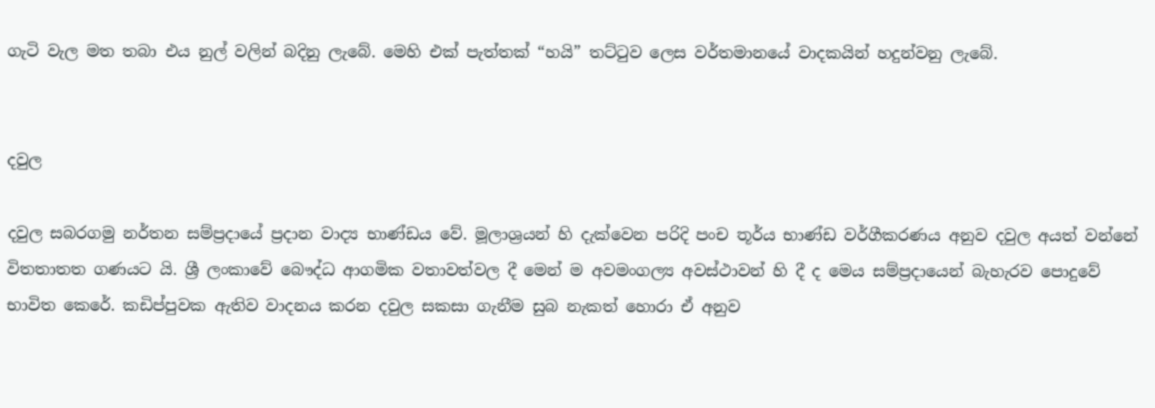ගැටි වැල මත තබා එය නුල් වලින් බදිනු ලැබේ. මෙහි එක් පැත්තක් “හයි” තට්ටුව ලෙස වර්තමානයේ වාදකයින් හදුන්වනු ලැබේ.


දවුල

දවුල සබරගමු නර්තන සම්ප්‍රදායේ ප්‍රදාන වාද්‍ය භාණ්ඩය වේ. මූලාශ්‍රයන් හි දැක්වෙන පරිදි පංච තූර්ය භාණ්ඩ වර්ගීකරණය අනුව දවුල අයත් වන්නේ විතතාතත ගණයට යි. ශ්‍රී ලංකාවේ බෞද්ධ ආගමික වතාවත්වල දී මෙන් ම අවමංගල්‍ය අවස්ථාවන් හි දී ද මෙය සම්ප්‍රදායෙන් බැහැරව පොදුවේ භාවිත කෙරේ. කඩිප්පුවක ඇතිව වාදනය කරන දවුල සකසා ගැනීම සුබ නැකත් හොරා ඒ අනුව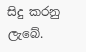සිදු කරනු ලැබේ.